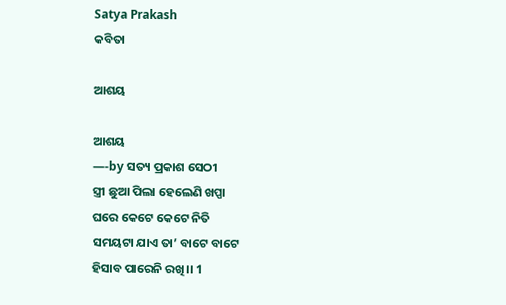Satya Prakash
କବିତା

ଆଶୟ

ଆଶୟ
—-by ସତ୍ୟ ପ୍ରକାଶ ସେଠୀ
ସ୍ତ୍ରୀ ଛୁଆ ପିଲା ହେଲେଣି ଖପ୍ପା
ଘରେ କେଟେ କେଟେ ନିତି
ସମୟଟା ଯାଏ ତା’ ବାଟେ ବାଟେ
ହିସାବ ପାରେନି ରଖି।। 1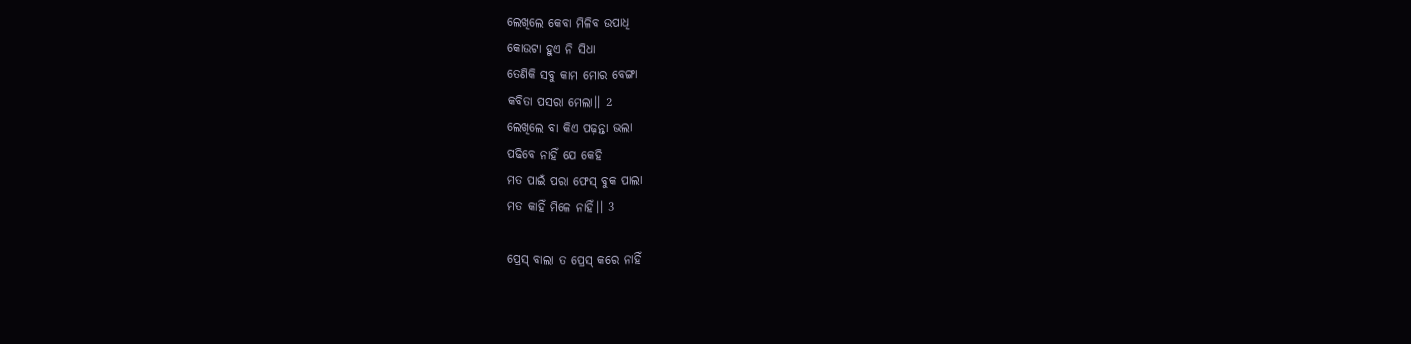ଲେଖିଲେ କେବା ମିଳିବ ଉପାଧି
କୋଉଟା ହୁଏ ନି ସିଧା
ତେଣିକି ସବୁ କାମ ମୋର ବେଙ୍ଗା
କବିତା ପସରା ମେଲା।। 2
ଲେଖିଲେ ବା କିଏ ପଢ଼ନ୍ତା ଭଲା
ପଢିବେ ନାହିଁ ଯେ କେହି
ମତ ପାଇଁ ପରା ଫେସ୍ ବୁକ ପାଲା
ମତ କାହିଁ ମିଳେ ନାହିଁ।। 3

ପ୍ରେସ୍ ବାଲା ତ ପ୍ରେସ୍ କରେ ନାହିଁ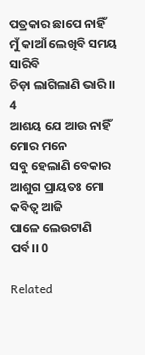ପତ୍ରକାର ଛାପେ ନାହିଁ
ମୁଁ କାଆଁ ଲେଖିବି ସମୟ ସାରିବି
ଚିଡ଼ା ଲାଗିଲାଣି ଭାରି।। 4
ଆଶୟ ଯେ ଆଉ ନାହିଁ ମୋର ମନେ
ସବୁ ହେଲାଣି ବେକାର
ଆଶୁଗ ପ୍ରାୟତଃ ମୋ କବିତ୍ଵ ଆଜି
ପାଳେ ଲେଉଟାଣି ପର୍ବ।। 0

Related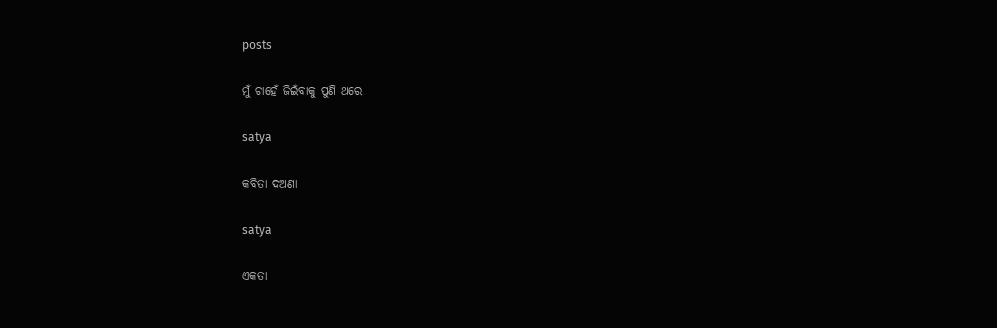posts

ମୁଁ ଚାହେଁ ଜିଇଁବାକୁ ପୁଣି ଥରେ

satya

କବିତା ଦଅଣା

satya

ଏକତା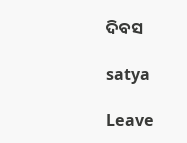ଦିବସ

satya

Leave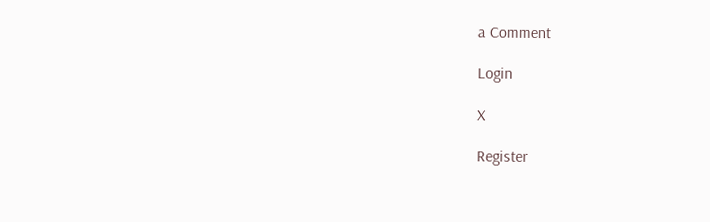a Comment

Login

X

Register